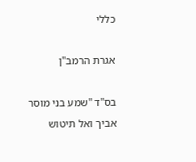כללי

אגרת הרמב"ן

בס"ד "שמע בני מוסר אביך ואל תיטוש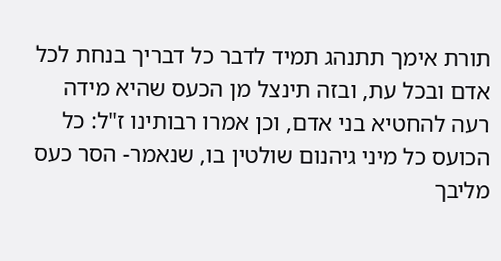תורת אימך תתנהג תמיד לדבר כל דבריך בנחת לכל אדם ובכל עת, ובזה תינצל מן הכעס שהיא מידה רעה להחטיא בני אדם, וכן אמרו רבותינו ז"ל: כל הכועס כל מיני גיהנום שולטין בו, שנאמר- הסר כעס מליבך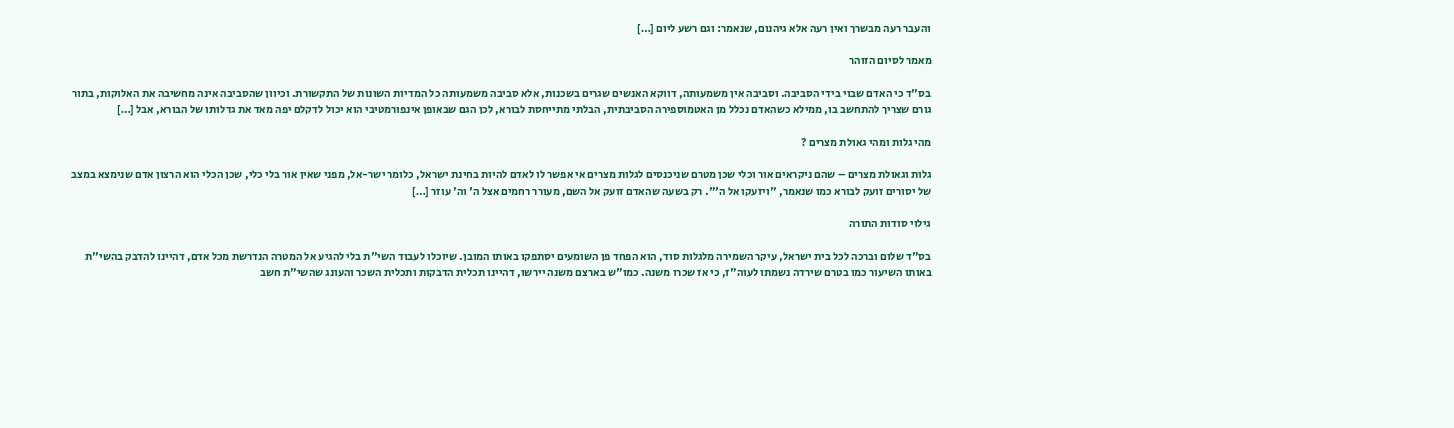והעבר רעה מבשרך ואין רעה אלא גיהנום, שנאמר: וגם רשע ליום […]

מאמר לסיום הזוהר

בס"ד כי האדם שבוי בידי הסביבה. וסביבה אין משמעותה, דווקא האנשים שגרים בשכנות, אלא סביבה משמעותה כל המדיות השונות של התקשורת. וכיוון שהסביבה אינה מחשיבה את האלוקות, בתור גורם שצריך להתחשב בו, ממילא כשהאדם נכלל מן האטמוספירה הסביבתית, הבלתי מתייחסת לבורא, לכן הגם שבאופן אינפורמטיבי הוא יכול לדקלם יפה מאד את גדלותו של הבורא, אבל […]

מהי גלות ומהי גאולת מצרים ?

גלות וגאולת מצרים – שהם ניקראים אור וכלי שכן מטרם שניכנסים לגלות מצרים אי אפשר לו לאדם להיות בחינת ישראל, כלומר ישר-אל, מפני שאין אור בלי כלי, שכן הכלי הוא הרצון אדם שנימצא במצב של יסורים זועק לבורא כמו שנאמר, "ויזעקו אל ה'". רק בשעה שהאדם זועק אל השם, מעורר רחמים אצל ה' וה' עוזר […]

גילוי סודות התורה

בס"ד שלום וברכה לכל בית ישראל, עיקר השמירה מלגלות סוד, הוא הפחד פן השומעים יסתפקו באותו המובן. שיוכלו לעבוד השי"ת בלי להגיע אל המטרה הנדרשת מכל אדם, דהיינו להדבק בהשי"ת באותו השיעור כמו בטרם שירדה נשמתו לעוה"ז, כי אז שכרו משנה. כמו"ש בארצם משנה יירשו, דהיינו תכלית הדבקות ותכלית השכר והעונג שהשי"ת חשב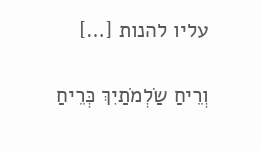עליו להנות […]

וְרֵיחַ שַׂלְמֹתַיִךְ כְּרֵיחַ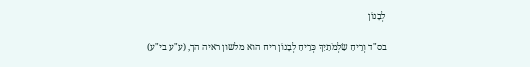לְבָנוֹן

בס"ד וְרֵיחַ שַׂלְמֹתַיִךְ כְּרֵיחַ לְבָנוֹן ריח הוא מלשון ראיה הך, (ע"ע בי"ע)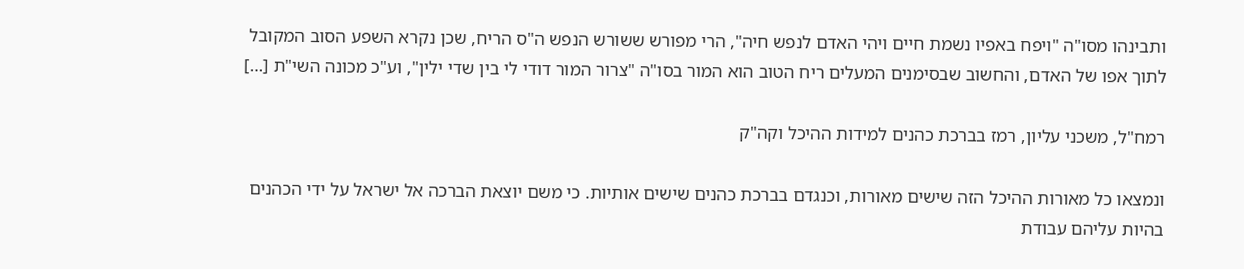ותבינהו מסו"ה "ויפח באפיו נשמת חיים ויהי האדם לנפש חיה", הרי מפורש ששורש הנפש ה"ס הריח, שכן נקרא השפע הסוב המקובל לתוך אפו של האדם, והחשוב שבסימנים המעלים ריח הטוב הוא המור בסו"ה "צרור המור דודי לי בין שדי ילין", וע"כ מכונה השי"ת […]

רמח"ל, משכני עליון, רמז בברכת כהנים למידות ההיכל וקה"ק

ונמצאו כל מאורות ההיכל הזה שישים מאורות, וכנגדם בברכת כהנים שישים אותיות. כי משם יוצאת הברכה אל ישראל על ידי הכהנים בהיות עליהם עבודת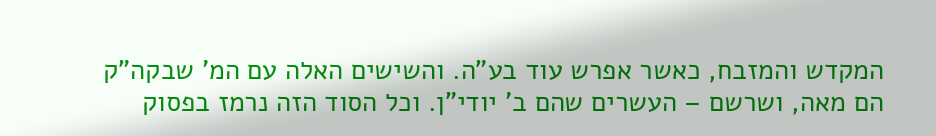המקדש והמזבח, כאשר אפרש עוד בע"ה. והשישים האלה עם המ' שבקה"ק הם מאה, ושרשם – העשרים שהם ב' יודי"ן. וכל הסוד הזה נרמז בפסוק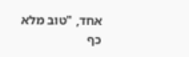אחד, "טוב מלא כף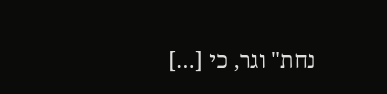נחת" וגר, כי […]